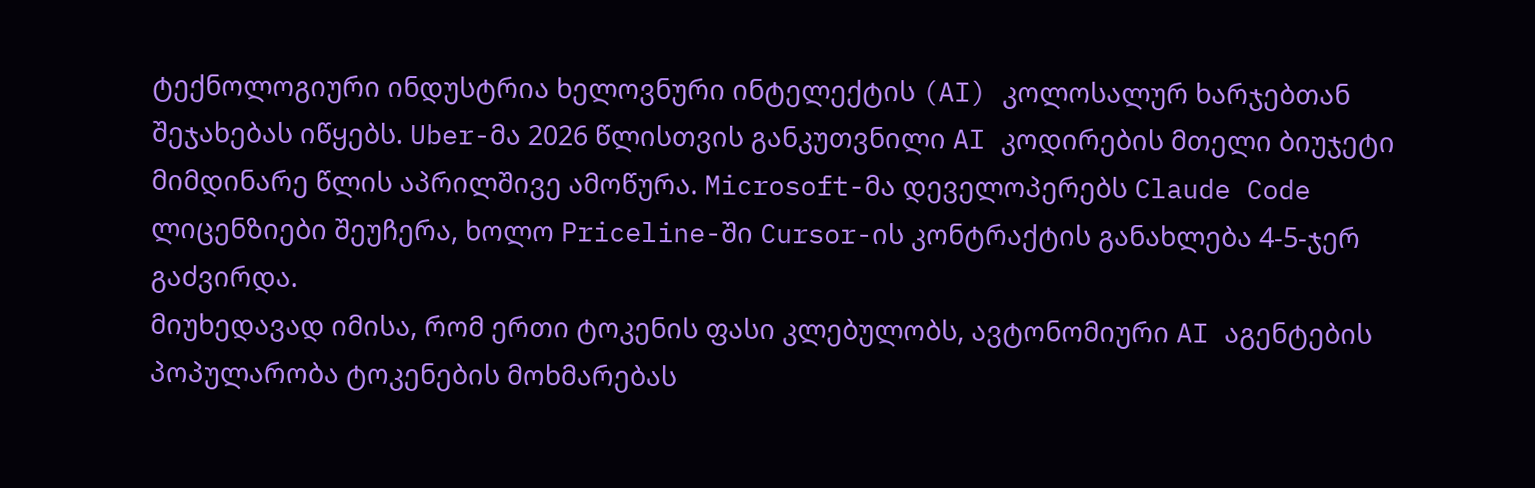ტექნოლოგიური ინდუსტრია ხელოვნური ინტელექტის (AI) კოლოსალურ ხარჯებთან შეჯახებას იწყებს. Uber-მა 2026 წლისთვის განკუთვნილი AI კოდირების მთელი ბიუჯეტი მიმდინარე წლის აპრილშივე ამოწურა. Microsoft-მა დეველოპერებს Claude Code ლიცენზიები შეუჩერა, ხოლო Priceline-ში Cursor-ის კონტრაქტის განახლება 4-5-ჯერ გაძვირდა.
მიუხედავად იმისა, რომ ერთი ტოკენის ფასი კლებულობს, ავტონომიური AI აგენტების პოპულარობა ტოკენების მოხმარებას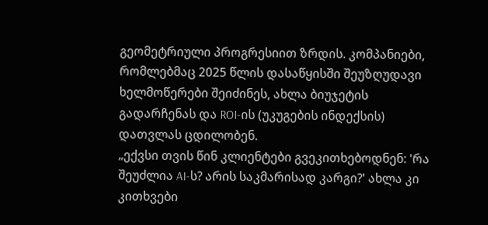გეომეტრიული პროგრესიით ზრდის. კომპანიები, რომლებმაც 2025 წლის დასაწყისში შეუზღუდავი ხელმოწერები შეიძინეს, ახლა ბიუჯეტის გადარჩენას და ROI-ის (უკუგების ინდექსის) დათვლას ცდილობენ.
„ექვსი თვის წინ კლიენტები გვეკითხებოდნენ: 'რა შეუძლია AI-ს? არის საკმარისად კარგი?' ახლა კი კითხვები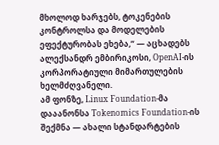მხოლოდ ხარჯებს, ტოკენების კონტროლსა და მოდელების ეფექტურობას ეხება,“ — აცხადებს ალექსანდრ ემბირიკოსი, OpenAI-ის კორპორატიული მიმართულების ხელმძღვანელი.
ამ ფონზე, Linux Foundation-მა დააანონსა Tokenomics Foundation-ის შექმნა — ახალი სტანდარტების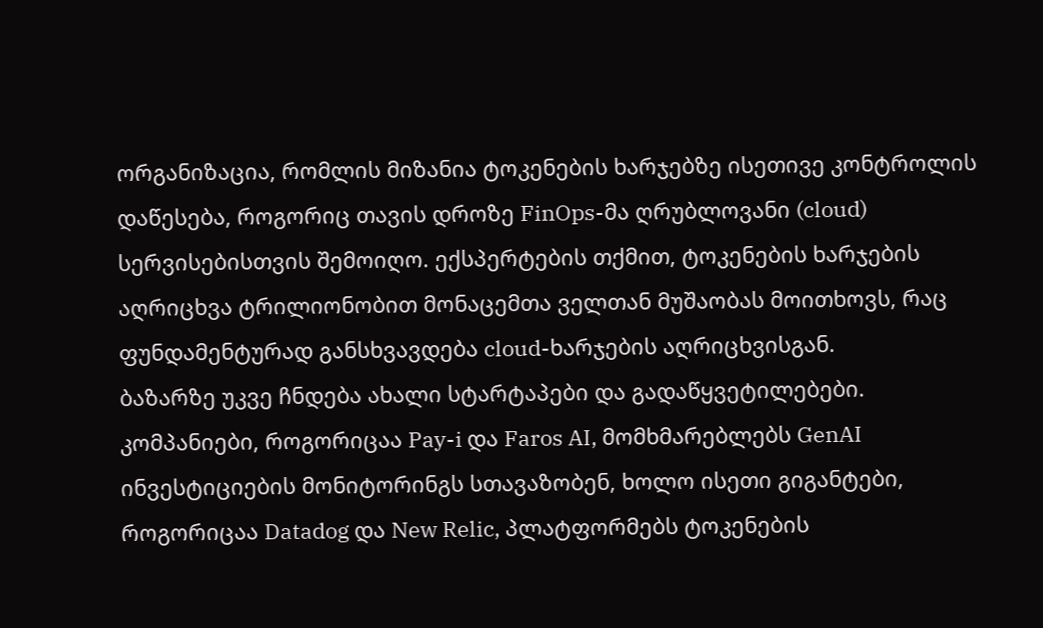ორგანიზაცია, რომლის მიზანია ტოკენების ხარჯებზე ისეთივე კონტროლის დაწესება, როგორიც თავის დროზე FinOps-მა ღრუბლოვანი (cloud) სერვისებისთვის შემოიღო. ექსპერტების თქმით, ტოკენების ხარჯების აღრიცხვა ტრილიონობით მონაცემთა ველთან მუშაობას მოითხოვს, რაც ფუნდამენტურად განსხვავდება cloud-ხარჯების აღრიცხვისგან.
ბაზარზე უკვე ჩნდება ახალი სტარტაპები და გადაწყვეტილებები. კომპანიები, როგორიცაა Pay-i და Faros AI, მომხმარებლებს GenAI ინვესტიციების მონიტორინგს სთავაზობენ, ხოლო ისეთი გიგანტები, როგორიცაა Datadog და New Relic, პლატფორმებს ტოკენების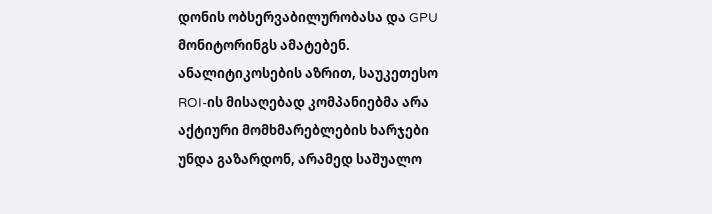დონის ობსერვაბილურობასა და GPU მონიტორინგს ამატებენ. ანალიტიკოსების აზრით, საუკეთესო ROI-ის მისაღებად კომპანიებმა არა აქტიური მომხმარებლების ხარჯები უნდა გაზარდონ, არამედ საშუალო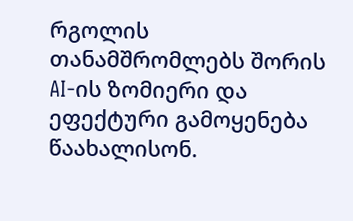რგოლის თანამშრომლებს შორის AI-ის ზომიერი და ეფექტური გამოყენება წაახალისონ.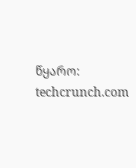წყარო: techcrunch.com